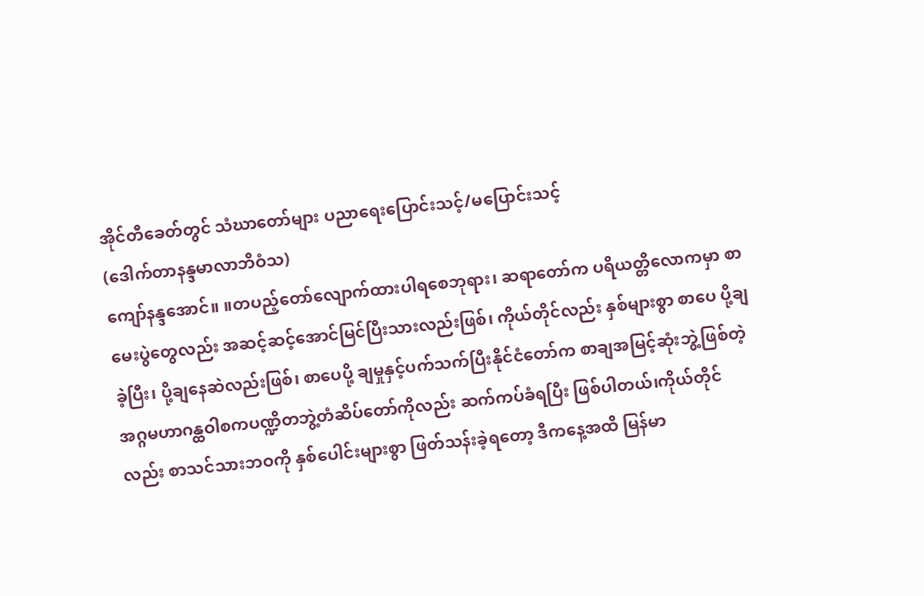အိုင်တီခေတ်တွင် သံဃာတော်များ ပညာရေးပြောင်းသင့်/မပြောင်းသင့်
(ဒေါက်တာနန္ဒမာလာဘိဝံသ)
ကျော်နန္ဒအောင်။ ။တပည့်တော်လျောက်ထားပါရစေဘုရား၊ ဆရာတော်က ပရိယတ္တိလောကမှာ စာမေးပွဲတွေလည်း အဆင့်ဆင့်အောင်မြင်ပြီးသားလည်းဖြစ်၊ ကိုယ်တိုင်လည်း နှစ်များစွာ စာပေ ပို့ချခဲ့ပြီး၊ ပို့ချနေဆဲလည်းဖြစ်၊ စာပေပို့ ချမှုနှင့်ပက်သက်ပြီးနိုင်ငံတော်က စာချအမြင့်ဆုံးဘွဲ့ဖြစ်တဲ့ အဂ္ဂမဟာဂန္ထဝါစကပဏ္ဍိတဘွဲ့တံဆိပ်တော်ကိုလည်း ဆက်ကပ်ခံရပြီး ဖြစ်ပါတယ်၊ကိုယ်တိုင်လည်း စာသင်သားဘဝကို နှစ်ပေါင်းများစွာ ဖြတ်သန်းခဲ့ရတော့ ဒီကနေ့အထိ မြန်မာ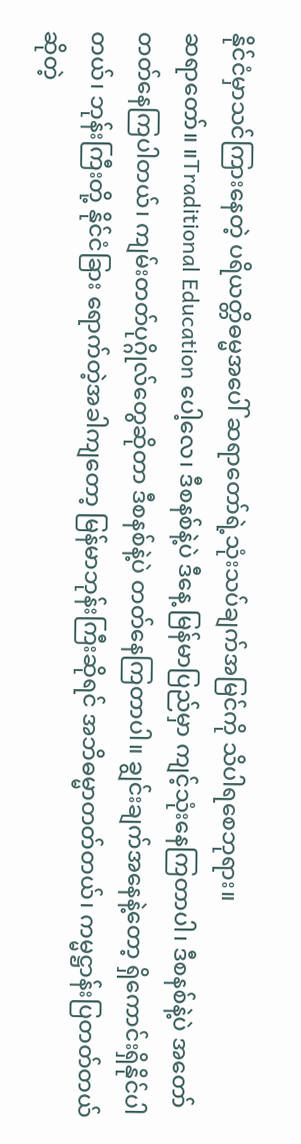နိုင်ငံမှာသင်ကြားနေတဲ့ ပရိယတ္တိဓမ္မအပေါ် ဆရာတော်ရဲ့သုံးသပ်ချက်အမြင်ကို သိပါရစေဘုရား။
ဆရာတော်။ ။Traditional Education ပေါ့လေ၊ ဒီစနစ်နဲ့ပဲ ဒီနေ့ မြန်မာပြည်မှာ ကျင့်သုံးနေကြတာပါ၊ ဒီစနစ်နဲ့ပဲ အတော်တတ်နေကြပါတယ်၊ ကျမ်းတတ်ပုဂ္ဂိုလ်တွေဆိုတာ ဒီစနစ်နဲ့ပဲ တတ်နေကြတာပါ။ ချွင်းချက်အနေနဲ့တော့ ရှိကောင်းရှိနိုင်ပါတယ်၊ ဘုန်းကြီးတို့ နိုင်ငံခြား ရောက်တဲ့အခါကျတော့ မြန်မာဘုန်းကြီးဆိုရင် အဘိဓမ္မာတတ်တယ်၊ ကမ္မဋ္ဌာန်းပြတတ်တယ်ဆိုတဲ့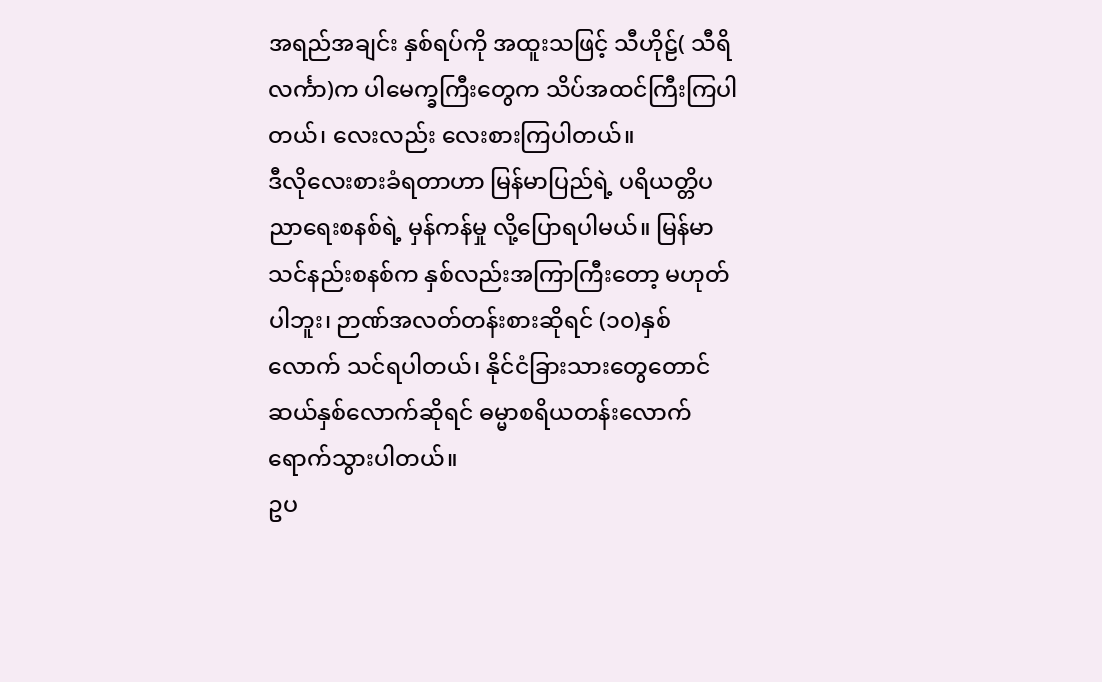အရည်အချင်း နှစ်ရပ်ကို အထူးသဖြင့် သီဟိုဠ်( သီရိလင်္ကာ)က ပါမေက္ခကြီးတွေက သိပ်အထင်ကြီးကြပါတယ်၊ လေးလည်း လေးစားကြပါတယ်။
ဒီလိုလေးစားခံရတာဟာ မြန်မာပြည်ရဲ့ ပရိယတ္တိပညာရေးစနစ်ရဲ့ မှန်ကန်မှု လို့ပြောရပါမယ်။ မြန်မာသင်နည်းစနစ်က နှစ်လည်းအကြာကြီးတော့ မဟုတ်ပါဘူး၊ ဉာဏ်အလတ်တန်းစားဆိုရင် (၁၀)နှစ်လောက် သင်ရပါတယ်၊ နိုင်ငံခြားသားတွေတောင် ဆယ်နှစ်လောက်ဆိုရင် ဓမ္မာစရိယတန်းလောက် ရောက်သွားပါတယ်။
ဥပ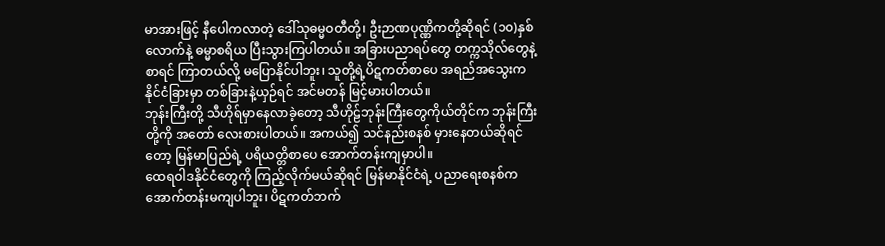မာအားဖြင့် နီပေါကလာတဲ့ ဒေါ်သုဓမ္မဝတီတို့၊ ဦးဉာဏပုဏ္ဏိကတို့ဆိုရင် (၁၀)နှစ်လောက်နဲ့ ဓမ္မာစရိယ ပြီးသွားကြပါတယ်။ အခြားပညာရပ်တွေ တက္ကသိုလ်တွေနဲ့စာရင် ကြာတယ်လို့ မပြောနိုင်ပါဘူး၊ သူတို့ရဲ့ပိဋကတ်စာပေ အရည်အသွေးက နိုင်ငံခြားမှာ တစ်ခြားနဲ့ယှဉ်ရင် အင်မတန် မြင့်မားပါတယ်။
ဘုန်းကြီးတို့ သီဟိုရ်မှာနေလာခဲ့တော့ သီဟိုဠ်ဘုန်းကြီးတွေကိုယ်တိုင်က ဘုန်းကြီးတို့ကို အတော် လေးစားပါတယ်။ အကယ်၍ သင်နည်းစနစ် မှားနေတယ်ဆိုရင်တော့ မြန်မာပြည်ရဲ့ ပရိယတ္တိစာပေ အောက်တန်းကျမှာပါ။
ထေရဝါဒနိုင်ငံတွေကို ကြည့်လိုက်မယ်ဆိုရင် မြန်မာနိုင်ငံရဲ့ ပညာရေးစနစ်က အောက်တန်းမကျပါဘူး၊ ပိဋကတ်ဘက်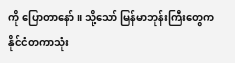ကို ပြောတာနော်။ သို့သော် မြန်မာဘုန်းကြီးတွေက နိုင်ငံတကာသုံး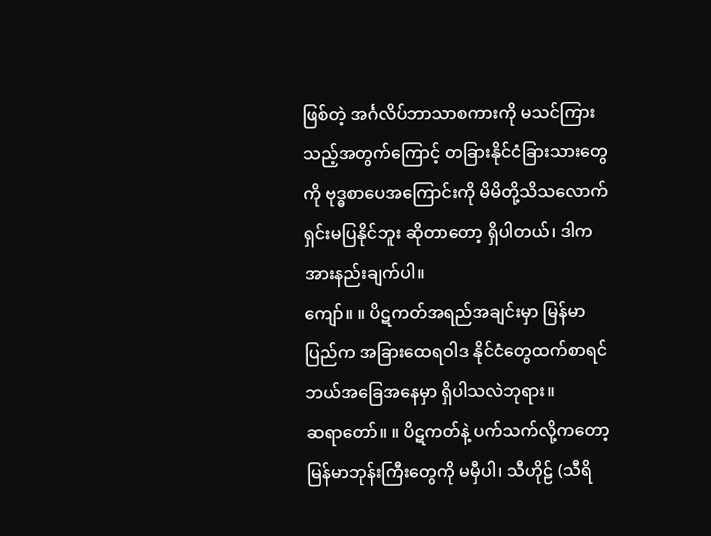ဖြစ်တဲ့ အင်္ဂလိပ်ဘာသာစကားကို မသင်ကြား သည့်အတွက်ကြောင့် တခြားနိုင်ငံခြားသားတွေကို ဗုဒ္ဓစာပေအကြောင်းကို မိမိတို့သိသလောက် ရှင်းမပြနိုင်ဘူး ဆိုတာတော့ ရှိပါတယ်၊ ဒါက အားနည်းချက်ပါ။
ကျော်။ ။ ပိဋကတ်အရည်အချင်းမှာ မြန်မာပြည်က အခြားထေရဝါဒ နိုင်ငံတွေထက်စာရင် ဘယ်အခြေအနေမှာ ရှိပါသလဲဘုရား။
ဆရာတော်။ ။ ပိဋကတ်နဲ့ ပက်သက်လို့ကတော့ မြန်မာဘုန်းကြီးတွေကို မမှီပါ၊ သီဟိုဠ် (သီရိ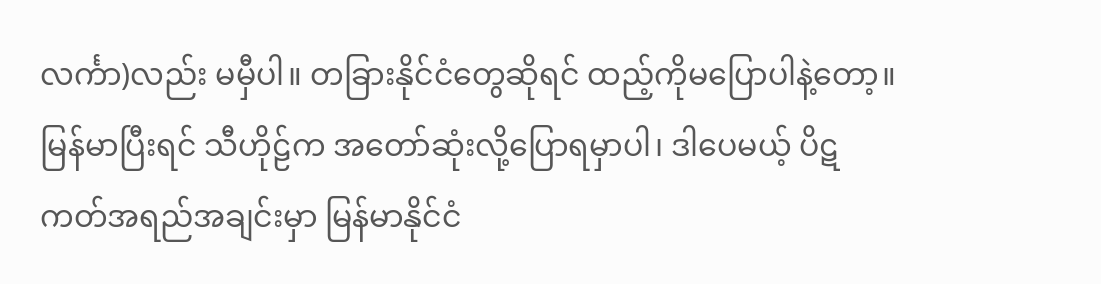လင်္ကာ)လည်း မမှီပါ။ တခြားနိုင်ငံတွေဆိုရင် ထည့်ကိုမပြောပါနဲ့တော့။ မြန်မာပြီးရင် သီဟိုဠ်က အတော်ဆုံးလို့ပြောရမှာပါ၊ ဒါပေမယ့် ပိဋကတ်အရည်အချင်းမှာ မြန်မာနိုင်ငံ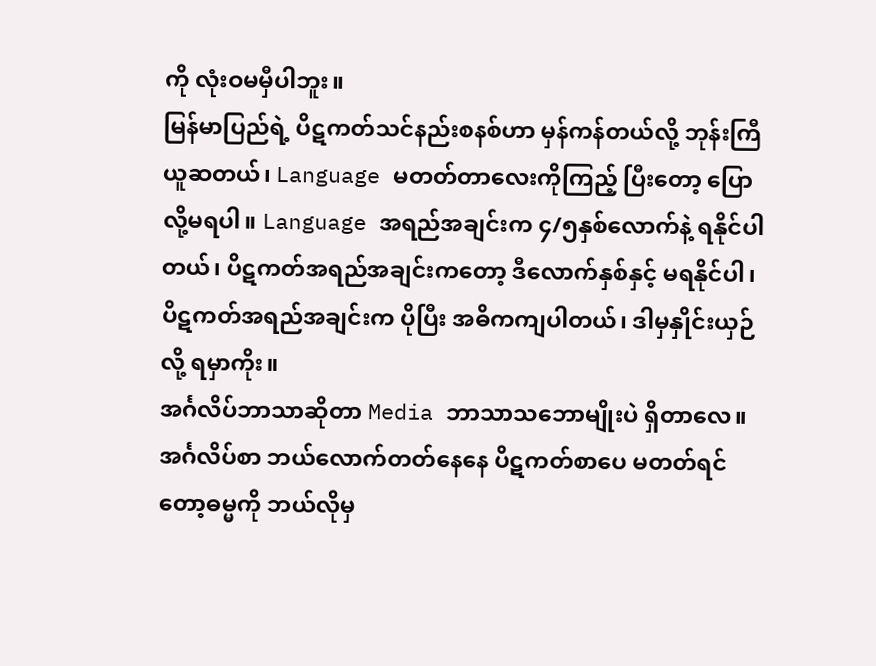ကို လုံးဝမမှီပါဘူး။
မြန်မာပြည်ရဲ့ ပိဋကတ်သင်နည်းစနစ်ဟာ မှန်ကန်တယ်လို့ ဘုန်းကြီယူဆတယ်၊ Language မတတ်တာလေးကိုကြည့် ပြီးတော့ ပြောလို့မရပါ။ Language အရည်အချင်းက ၄/၅နှစ်လောက်နဲ့ ရနိုင်ပါတယ်၊ ပိဋကတ်အရည်အချင်းကတော့ ဒီလောက်နှစ်နှင့် မရနိုင်ပါ၊ ပိဋကတ်အရည်အချင်းက ပိုပြီး အဓိကကျပါတယ်၊ ဒါမှနှိုင်းယှဉ်လို့ ရမှာကိုး။
အင်္ဂလိပ်ဘာသာဆိုတာ Media ဘာသာသဘောမျိုးပဲ ရှိတာလေ။ အင်္ဂလိပ်စာ ဘယ်လောက်တတ်နေနေ ပိဋကတ်စာပေ မတတ်ရင်တော့ဓမ္မကို ဘယ်လိုမှ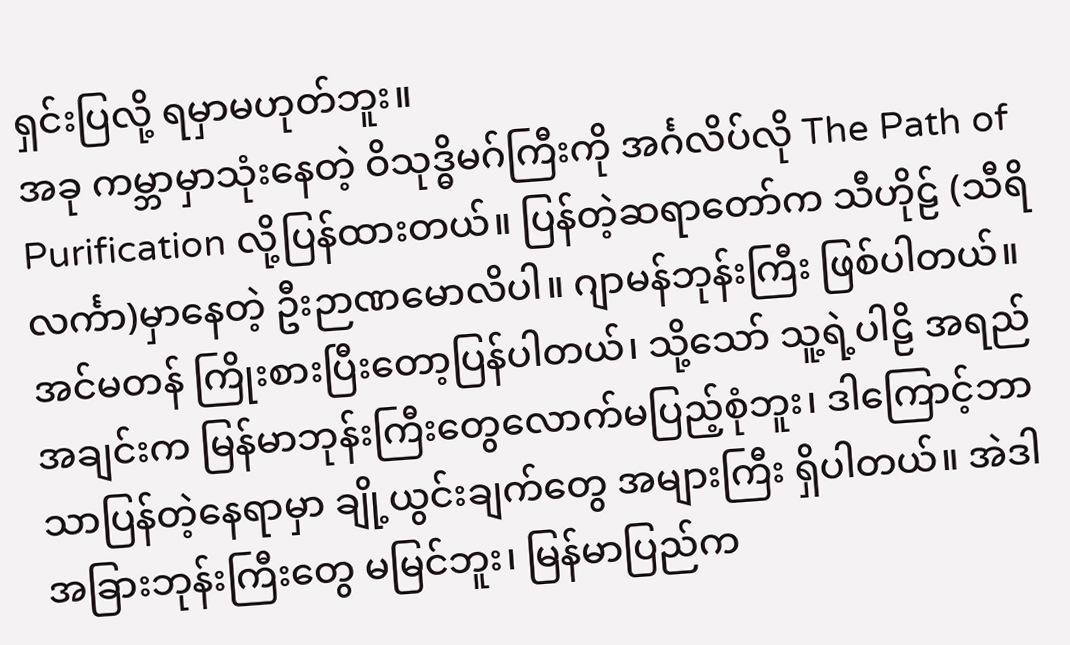ရှင်းပြလို့ ရမှာမဟုတ်ဘူး။
အခု ကမ္ဘာမှာသုံးနေတဲ့ ဝိသုဒ္ဓိမဂ်ကြီးကို အင်္ဂလိပ်လို The Path of Purification လို့ပြန်ထားတယ်။ ပြန်တဲ့ဆရာတော်က သီဟိုဠ် (သီရိလင်္ကာ)မှာနေတဲ့ ဦးဉာဏမောလိပါ။ ဂျာမန်ဘုန်းကြီး ဖြစ်ပါတယ်။ အင်မတန် ကြိုးစားပြီးတော့ပြန်ပါတယ်၊ သို့သော် သူ့ရဲ့ပါဠိ အရည်အချင်းက မြန်မာဘုန်းကြီးတွေလောက်မပြည့်စုံဘူး၊ ဒါကြောင့်ဘာသာပြန်တဲ့နေရာမှာ ချို့ယွင်းချက်တွေ အများကြီး ရှိပါတယ်။ အဲဒါ အခြားဘုန်းကြီးတွေ မမြင်ဘူး၊ မြန်မာပြည်က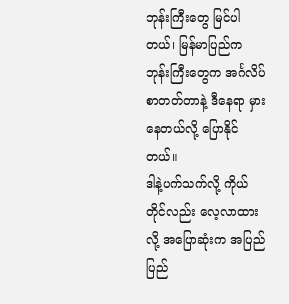ဘုန်းကြီးတွေ မြင်ပါတယ်၊ မြန်မာပြည်က ဘုန်းကြီးတွေက အင်္ဂလိပ်စာတတ်တာနဲ့ ဒီနေရာ မှားနေတယ်လို့ ပြောနိုင်တယ်။
ဒါနဲ့ပက်သက်လို့ ကိုယ်တိုင်လည်း လေ့လာထားလို့ အပြောဆုံးက အပြည်ပြည်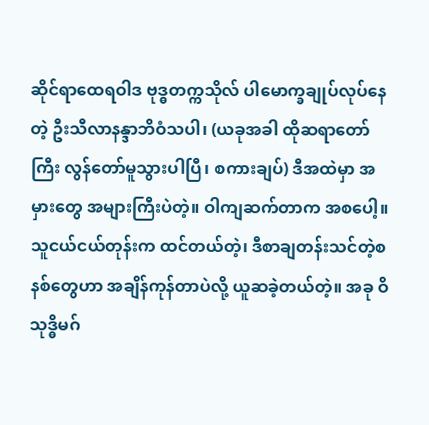ဆိုင်ရာထေရဝါဒ ဗုဒ္ဓတက္ကသိုလ် ပါမောက္ခချုပ်လုပ်နေတဲ့ ဦးသီလာနန္ဒာဘိဝံသပါ၊ (ယခုအခါ ထိုဆရာတော်ကြီး လွန်တော်မူသွားပါပြီ၊ စကားချပ်) ဒီအထဲမှာ အမှားတွေ အများကြီးပဲတဲ့။ ဝါကျဆက်တာက အစပေါ့။ သူငယ်ငယ်တုန်းက ထင်တယ်တဲ့၊ ဒီစာချတန်းသင်တဲ့စနစ်တွေဟာ အချိန်ကုန်တာပဲလို့ ယူဆခဲ့တယ်တဲ့။ အခု ဝိသုဒ္ဓိမဂ်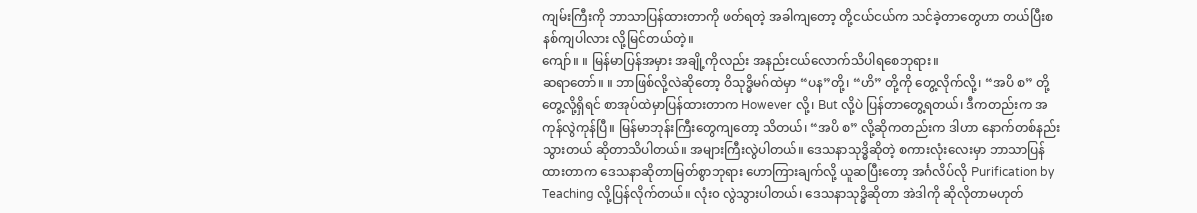ကျမ်းကြီးကို ဘာသာပြန်ထားတာကို ဖတ်ရတဲ့ အခါကျတော့ တို့ငယ်ငယ်က သင်ခဲ့တာတွေဟာ တယ်ပြီးစနစ်ကျပါလား လို့မြင်တယ်တဲ့။
ကျော်။ ။ မြန်မာပြန်အမှား အချို့ကိုလည်း အနည်းငယ်လောက်သိပါရစေဘုရား။
ဆရာတော်။ ။ ဘာဖြစ်လို့လဲဆိုတော့ ဝိသုဒ္ဓိမဂ်ထဲမှာ “ပန”တို့၊ “ဟိ” တို့ကို တွေ့လိုက်လို့၊ “အပိ စ” တို့ တွေ့လို့ရှိရင် စာအုပ်ထဲမှာပြန်ထားတာက However လို့၊ But လို့ပဲ ပြန်တာတွေ့ရတယ်၊ ဒီကတည်းက အကုန်လွဲကုန်ပြီ။ မြန်မာဘုန်းကြီးတွေကျတော့ သိတယ်၊ “အပိ စ” လို့ဆိုကတည်းက ဒါဟာ နောက်တစ်နည်းသွားတယ် ဆိုတာသိပါတယ်။ အများကြီးလွဲပါတယ်။ ဒေသနာသုဒ္ဓိဆိုတဲ့ စကားလုံးလေးမှာ ဘာသာပြန်ထားတာက ဒေသနာဆိုတာမြတ်စွာဘုရား ဟောကြားချက်လို့ ယူဆပြီးတော့ အင်္ဂလိပ်လို Purification by Teaching လို့ပြန်လိုက်တယ်။ လုံး၀ လွဲသွားပါတယ်၊ ဒေသနာသုဒ္ဓိဆိုတာ အဲဒါကို ဆိုလိုတာမဟုတ်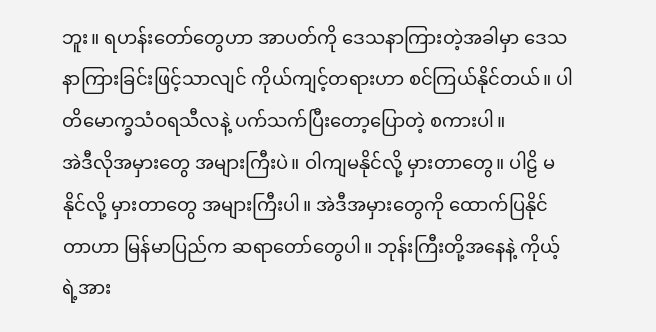ဘူး။ ရဟန်းတော်တွေဟာ အာပတ်ကို ဒေသနာကြားတဲ့အခါမှာ ဒေသနာကြားခြင်းဖြင့်သာလျင် ကိုယ်ကျင့်တရားဟာ စင်ကြယ်နိုင်တယ်။ ပါတိမောက္ခသံဝရသီလနဲ့ ပက်သက်ပြီးတော့ပြောတဲ့ စကားပါ။
အဲဒီလိုအမှားတွေ အများကြီးပဲ။ ဝါကျမနိုင်လို့ မှားတာတွေ။ ပါဠိ မနိုင်လို့ မှားတာတွေ အများကြီးပါ။ အဲဒီအမှားတွေကို ထောက်ပြနိုင်တာဟာ မြန်မာပြည်က ဆရာတော်တွေပါ။ ဘုန်းကြီးတို့အနေနဲ့ ကိုယ့်ရဲ့အား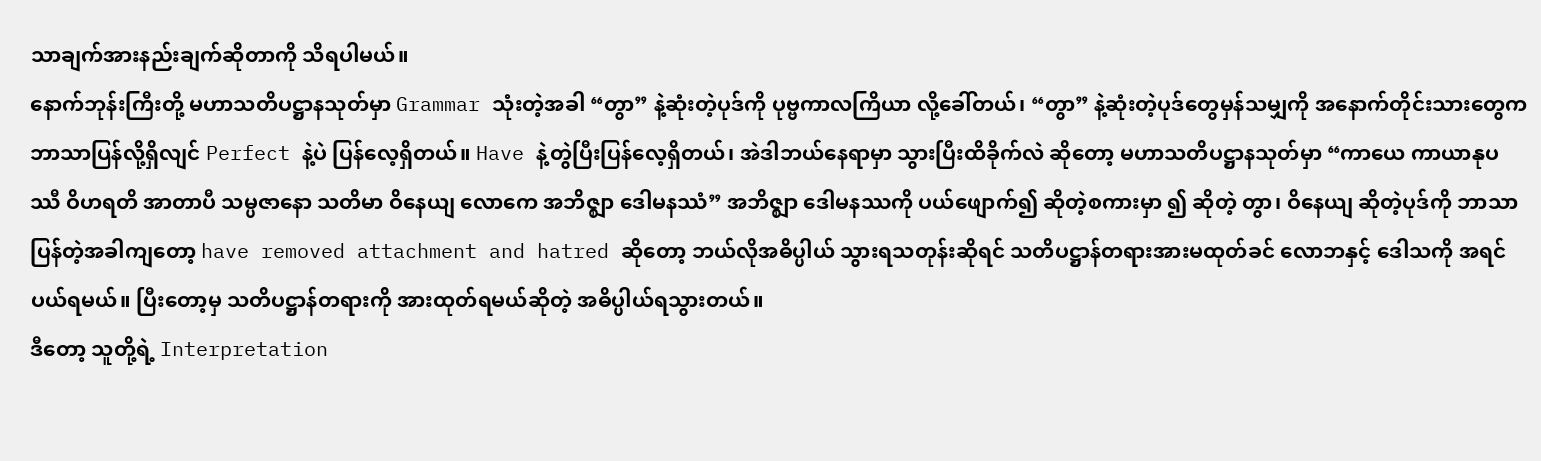သာချက်အားနည်းချက်ဆိုတာကို သိရပါမယ်။
နောက်ဘုန်းကြီးတို့ မဟာသတိပဋ္ဌာနသုတ်မှာ Grammar သုံးတဲ့အခါ “တွာ” နဲ့ဆုံးတဲ့ပုဒ်ကို ပုဗ္ဗကာလကြိယာ လို့ခေါ်တယ်၊ “တွာ” နဲ့ဆုံးတဲ့ပုဒ်တွေမှန်သမျှကို အနောက်တိုင်းသားတွေက ဘာသာပြန်လို့ရှိလျင် Perfect နဲ့ပဲ ပြန်လေ့ရှိတယ်။ Have နဲ့တွဲပြီးပြန်လေ့ရှိတယ်၊ အဲဒါဘယ်နေရာမှာ သွားပြီးထိခိုက်လဲ ဆိုတော့ မဟာသတိပဋ္ဌာနသုတ်မှာ “ကာယေ ကာယာနုပဿီ ဝိဟရတိ အာတာပီ သမ္ပဇာနော သတိမာ ဝိနေယျ လောကေ အဘိဇ္ဈာ ဒေါမနဿံ” အဘိဇ္ဈာ ဒေါမနဿကို ပယ်ဖျောက်၍ ဆိုတဲ့စကားမှာ ၍ ဆိုတဲ့ တွာ၊ ဝိနေယျ ဆိုတဲ့ပုဒ်ကို ဘာသာပြန်တဲ့အခါကျတော့ have removed attachment and hatred ဆိုတော့ ဘယ်လိုအဓိပ္ပါယ် သွားရသတုန်းဆိုရင် သတိပဋ္ဌာန်တရားအားမထုတ်ခင် လောဘနှင့် ဒေါသကို အရင်ပယ်ရမယ်။ ပြီးတော့မှ သတိပဋ္ဌာန်တရားကို အားထုတ်ရမယ်ဆိုတဲ့ အဓိပ္ပါယ်ရသွားတယ်။
ဒီတော့ သူတို့ရဲ့ Interpretation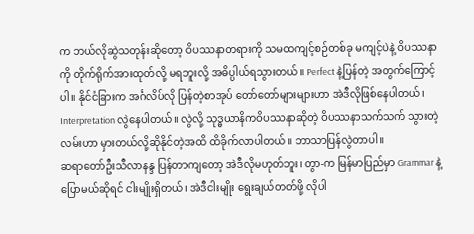က ဘယ်လိုဆွဲသတုန်းဆိုတော့ ဝိပဿနာတရားကို သမထကျင့်စဉ်တစ်ခု မကျင့်ပဲနဲ့ ဝိပဿနာကို တိုက်ရိုက်အားထုတ်လို့ မရဘူးလို့ အဓိပ္ပါယ်ရသွားတယ်။ Perfect နဲ့ပြန်တဲ့ အတွက်ကြောင့်ပါ။ နိုင်ငံခြားက အင်္ဂလိပ်လို ပြန်တဲ့စာအုပ် တော်တော်များများဟာ အဲဒီလိုဖြစ်နေပါတယ်၊ Interpretation လွဲနေပါတယ်။ လွဲလို့ သုဒ္ဓယာနိကဝိပဿနာဆိုတဲ့ ဝိပဿနာသက်သက် သွားတဲ့လမ်းဟာ မှားတယ်လို့ဆိုနိုင်တဲ့အထိ ထိခိုက်လာပါတယ်။ ဘာသာပြန်လွဲတာပါ။
ဆရာတော်ဦးသီလာနန္ဒ ပြန်တာကျတော့ အဲဒီလိုမဟုတ်ဘူး၊ တွာ-က မြန်မာပြည်မှာ Grammar နဲ့ပြောမယ်ဆိုရင် ငါးမျိုးရှိတယ်၊ အဲဒီငါးမျိုး ရွေးချယ်တတ်ဖို့ လိုပါ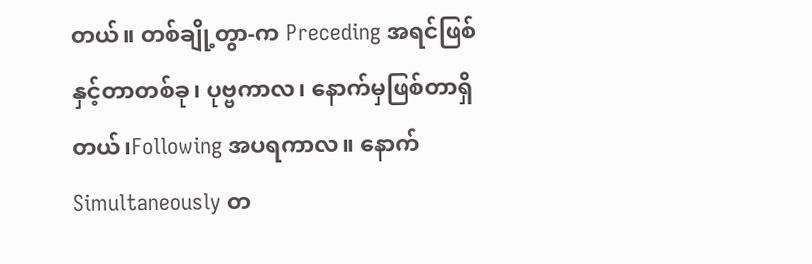တယ်။ တစ်ချို့တွာ-က Preceding အရင်ဖြစ်နှင့်တာတစ်ခု၊ ပုဗ္ဗကာလ၊ နောက်မှဖြစ်တာရှိတယ်၊Following အပရကာလ။ နောက် Simultaneously တ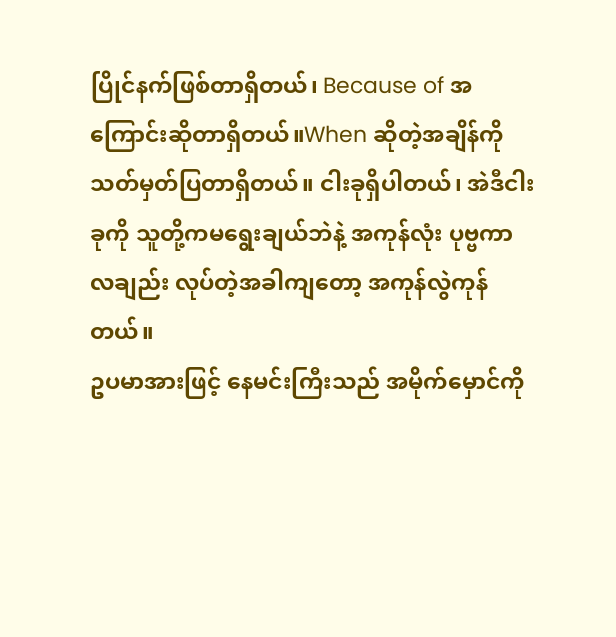ပြိုင်နက်ဖြစ်တာရှိတယ်၊ Because of အကြောင်းဆိုတာရှိတယ်။When ဆိုတဲ့အချိန်ကို သတ်မှတ်ပြတာရှိတယ်။ ငါးခုရှိပါတယ်၊ အဲဒီငါးခုကို သူတို့ကမရွေးချယ်ဘဲနဲ့ အကုန်လုံး ပုဗ္ဗကာလချည်း လုပ်တဲ့အခါကျတော့ အကုန်လွဲကုန်တယ်။
ဥပမာအားဖြင့် နေမင်းကြီးသည် အမိုက်မှောင်ကို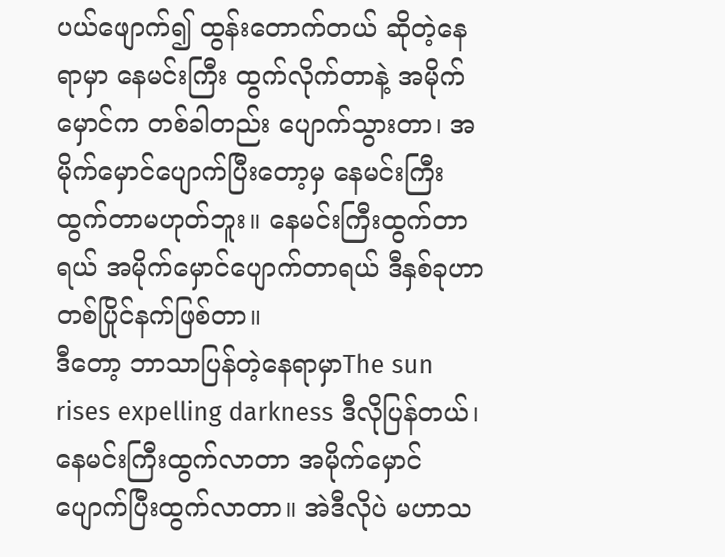ပယ်ဖျောက်၍ ထွန်းတောက်တယ် ဆိုတဲ့နေရာမှာ နေမင်းကြီး ထွက်လိုက်တာနဲ့ အမိုက်မှောင်က တစ်ခါတည်း ပျောက်သွားတာ၊ အမိုက်မှောင်ပျောက်ပြီးတော့မှ နေမင်းကြီး ထွက်တာမဟုတ်ဘူး။ နေမင်းကြီးထွက်တာရယ် အမိုက်မှောင်ပျောက်တာရယ် ဒီနှစ်ခုဟာ တစ်ပြိုင်နက်ဖြစ်တာ။
ဒီတော့ ဘာသာပြန်တဲ့နေရာမှာThe sun rises expelling darkness ဒီလိုပြန်တယ်၊ နေမင်းကြီးထွက်လာတာ အမိုက်မှောင် ပျောက်ပြီးထွက်လာတာ။ အဲဒီလိုပဲ မဟာသ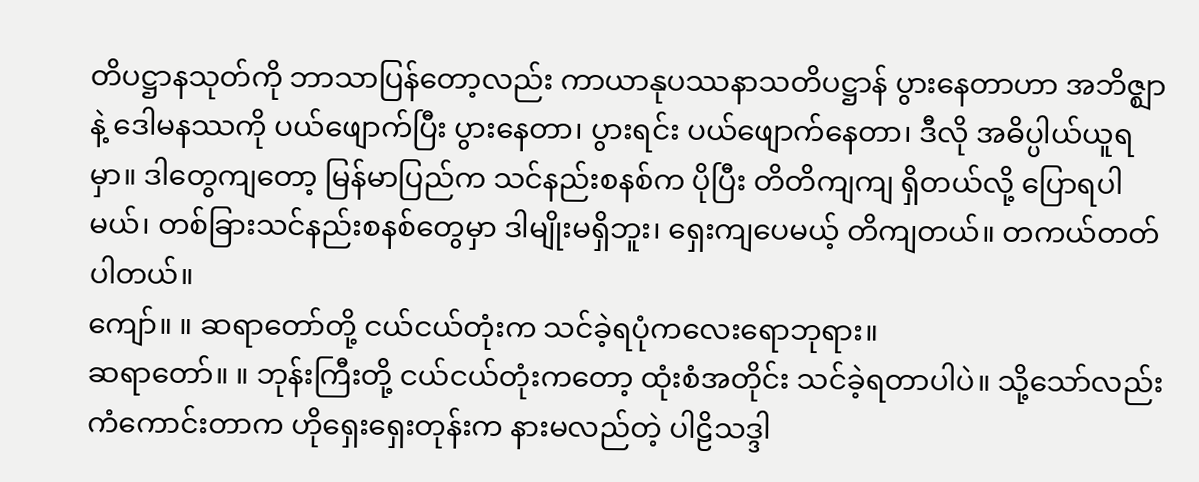တိပဋ္ဌာနသုတ်ကို ဘာသာပြန်တော့လည်း ကာယာနုပဿနာသတိပဋ္ဌာန် ပွားနေတာဟာ အဘိဇ္ဈာနဲ့ ဒေါမနဿကို ပယ်ဖျောက်ပြီး ပွားနေတာ၊ ပွားရင်း ပယ်ဖျောက်နေတာ၊ ဒီလို အဓိပ္ပါယ်ယူရမှာ။ ဒါတွေကျတော့ မြန်မာပြည်က သင်နည်းစနစ်က ပိုပြီး တိတိကျကျ ရှိတယ်လို့ ပြောရပါမယ်၊ တစ်ခြားသင်နည်းစနစ်တွေမှာ ဒါမျိုးမရှိဘူး၊ ရှေးကျပေမယ့် တိကျတယ်။ တကယ်တတ်ပါတယ်။
ကျော်။ ။ ဆရာတော်တို့ ငယ်ငယ်တုံးက သင်ခဲ့ရပုံကလေးရောဘုရား။
ဆရာတော်။ ။ ဘုန်းကြီးတို့ ငယ်ငယ်တုံးကတော့ ထုံးစံအတိုင်း သင်ခဲ့ရတာပါပဲ။ သို့သော်လည်း ကံကောင်းတာက ဟိုရှေးရှေးတုန်းက နားမလည်တဲ့ ပါဠိသဒ္ဒါ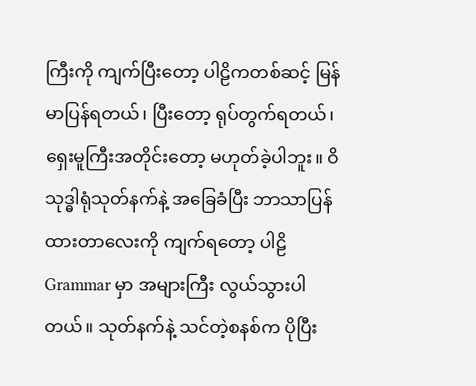ကြီးကို ကျက်ပြီးတော့ ပါဠိကတစ်ဆင့် မြန်မာပြန်ရတယ်၊ ပြီးတော့ ရုပ်တွက်ရတယ်၊ ရှေးမူကြီးအတိုင်းတော့ မဟုတ်ခဲ့ပါဘူး။ ဝိသုဒ္ဓါရုံသုတ်နက်နဲ့ အခြေခံပြီး ဘာသာပြန်ထားတာလေးကို ကျက်ရတော့ ပါဠိ Grammar မှာ အများကြီး လွယ်သွားပါတယ်။ သုတ်နက်နဲ့ သင်တဲ့စနစ်က ပိုပြီး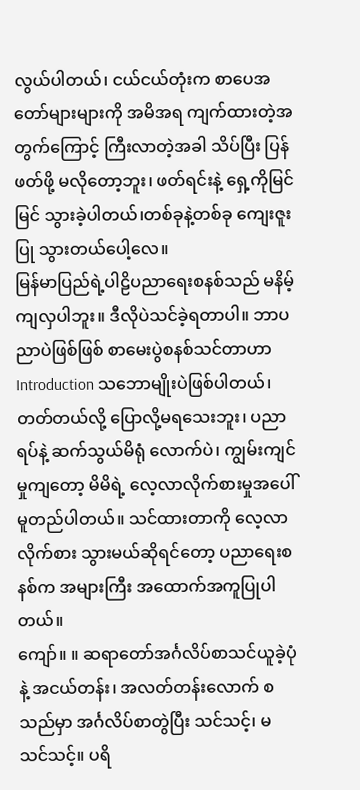လွယ်ပါတယ်၊ ငယ်ငယ်တုံးက စာပေအတော်များများကို အမိအရ ကျက်ထားတဲ့အတွက်ကြောင့် ကြီးလာတဲ့အခါ သိပ်ပြီး ပြန်ဖတ်ဖို့ မလိုတော့ဘူး၊ ဖတ်ရင်းနဲ့ ရှေ့ကိုမြင်မြင် သွားခဲ့ပါတယ်၊တစ်ခုနဲ့တစ်ခု ကျေးဇူးပြု သွားတယ်ပေါ့လေ။
မြန်မာပြည်ရဲ့ပါဠိပညာရေးစနစ်သည် မနိမ့်ကျလှပါဘူး။ ဒီလိုပဲသင်ခဲ့ရတာပါ။ ဘာပညာပဲဖြစ်ဖြစ် စာမေးပွဲစနစ်သင်တာဟာ Introduction သဘောမျိုးပဲဖြစ်ပါတယ်၊ တတ်တယ်လို့ ပြောလို့မရသေးဘူး၊ ပညာရပ်နဲ့ ဆက်သွယ်မိရုံ လောက်ပဲ၊ ကျွမ်းကျင်မှုကျတော့ မိမိရဲ့ လေ့လာလိုက်စားမှုအပေါ် မူတည်ပါတယ်။ သင်ထားတာကို လေ့လာလိုက်စား သွားမယ်ဆိုရင်တော့ ပညာရေးစနစ်က အများကြီး အထောက်အကူပြုပါတယ်။
ကျော်။ ။ ဆရာတော်အင်္ဂလိပ်စာသင်ယူခဲ့ပုံနဲ့ အငယ်တန်း၊ အလတ်တန်းလောက် စသည်မှာ အင်္ဂလိပ်စာတွဲပြီး သင်သင့်၊ မသင်သင့်။ ပရိ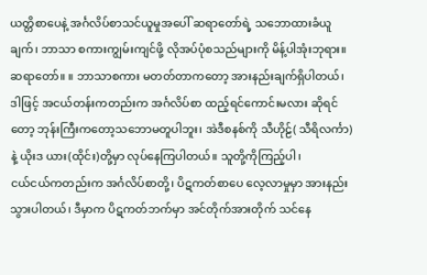ယတ္တိစာပေနဲ့ အင်္ဂလိပ်စာသင်ယူမှုအပေါ် ဆရာတော်ရဲ့ သဘောထားခံယူချက်၊ ဘာသာ စကားကျွမ်းကျင်ဖို့ လိုအပ်ပုံစသည်များကို မိန့်ပါအုံးဘုရား။
ဆရာတော်။ ။ ဘာသာစကား မတတ်တာကတော့ အားနည်းချက်ရှိပါတယ်၊ ဒါဖြင့် အငယ်တန်းကတည်းက အင်္ဂလိပ်စာ ထည့်ရင်ကောင်းမလား ဆိုရင်တော့ ဘုန်းကြီးကတော့သဘောမတူပါဘူး၊ အဲဒီစနစ်ကို သီဟိုဠ်( သီရိလင်္ကာ) နဲ့ ယိုးဒ ယား(ထိုင်း)တို့မှာ လုပ်နေကြပါတယ်။ သူတို့ကိုကြည့်ပါ၊
ငယ်ငယ်ကတည်းက အင်္ဂလိပ်စာတို့၊ ပိဋကတ်စာပေ လေ့လာမှုမှာ အားနည်းသွားပါတယ်၊ ဒီမှာက ပိဋကတ်ဘက်မှာ အင်တိုက်အားတိုက် သင်နေ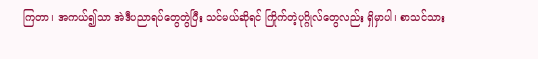ကြတာ၊ အကယ်၍သာ အဲဒီပညာရပ်တွေတွဲပြီး သင်မယ်ဆိုရင် ကြိုက်တဲ့ပုဂ္ဂိုလ်တွေလည်း ရှိမှာပါ၊ စာသင်သား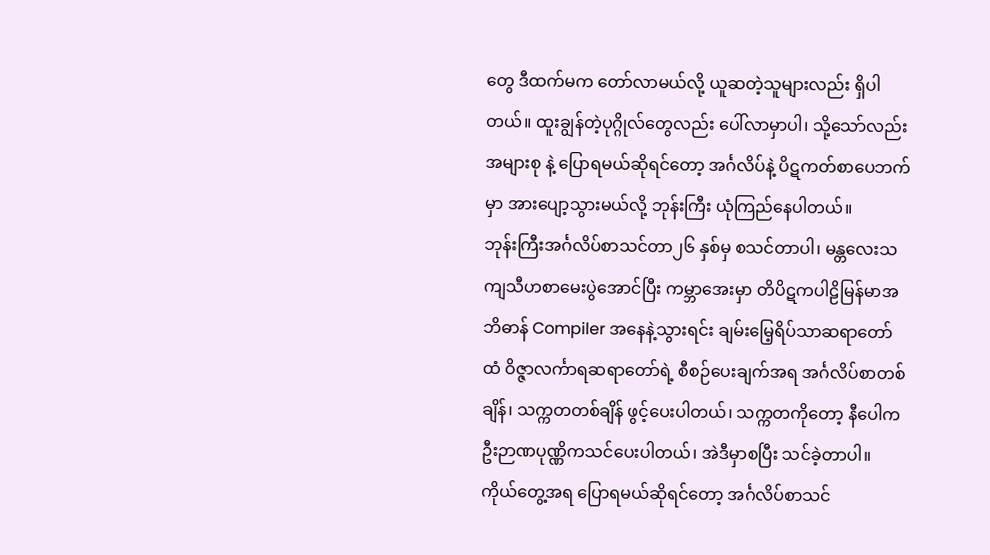တွေ ဒီထက်မက တော်လာမယ်လို့ ယူဆတဲ့သူများလည်း ရှိပါတယ်။ ထူးချွန်တဲ့ပုဂ္ဂိုလ်တွေလည်း ပေါ်လာမှာပါ၊ သို့သော်လည်း အများစု နဲ့ ပြောရမယ်ဆိုရင်တော့ အင်္ဂလိပ်နဲ့ ပိဋကတ်စာပေဘက်မှာ အားပျော့သွားမယ်လို့ ဘုန်းကြီး ယုံကြည်နေပါတယ်။
ဘုန်းကြီးအင်္ဂလိပ်စာသင်တာ၂၆ နှစ်မှ စသင်တာပါ၊ မန္တလေးသကျသီဟစာမေးပွဲအောင်ပြီး ကမ္ဘာအေးမှာ တိပိဋကပါဠိမြန်မာအဘိဓာန် Compiler အနေနဲ့သွားရင်း ချမ်းမြေ့ရိပ်သာဆရာတော်ထံ ဝိဇ္ဇာလင်္ကာရဆရာတော်ရဲ့ စီစဉ်ပေးချက်အရ အင်္ဂလိပ်စာတစ်ချိန်၊ သက္ကတတစ်ချိန် ဖွင့်ပေးပါတယ်၊ သက္ကတကိုတော့ နီပေါက ဦးဉာဏပုဏ္ဏိကသင်ပေးပါတယ်၊ အဲဒီမှာစပြီး သင်ခဲ့တာပါ။
ကိုယ်တွေ့အရ ပြောရမယ်ဆိုရင်တော့ အင်္ဂလိပ်စာသင်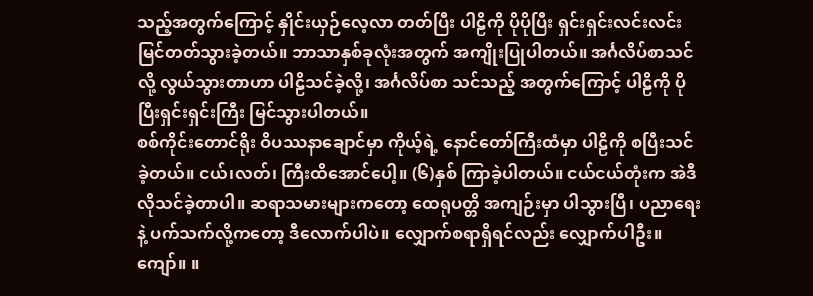သည့်အတွက်ကြောင့် နှိုင်းယှဉ်လေ့လာ တတ်ပြီး ပါဠိကို ပိုပိုပြီး ရှင်းရှင်းလင်းလင်း မြင်တတ်သွားခဲ့တယ်။ ဘာသာနှစ်ခုလုံးအတွက် အကျိုးပြုပါတယ်။ အင်္ဂလိပ်စာသင်လို့ လွယ်သွားတာဟာ ပါဠိသင်ခဲ့လို့၊ အင်္ဂလိပ်စာ သင်သည့် အတွက်ကြောင့် ပါဠိကို ပိုပြီးရှင်းရှင်းကြီး မြင်သွားပါတယ်။
စစ်ကိုင်းတောင်ရိုး ဝိပဿနာချောင်မှာ ကိုယ့်ရဲ့ နောင်တော်ကြီးထံမှာ ပါဠိကို စပြီးသင်ခဲ့တယ်။ ငယ်၊လတ်၊ ကြီးထိအောင်ပေါ့။ (၆)နှစ် ကြာခဲ့ပါတယ်။ ငယ်ငယ်တုံးက အဲဒီလိုသင်ခဲ့တာပါ။ ဆရာသမားများကတော့ ထေရုပတ္တိ အကျဉ်းမှာ ပါသွားပြီ၊ ပညာရေးနဲ့ ပက်သက်လို့ကတော့ ဒီလောက်ပါပဲ။ လျှောက်စရာရှိရင်လည်း လျှောက်ပါဦး။
ကျော်။ ။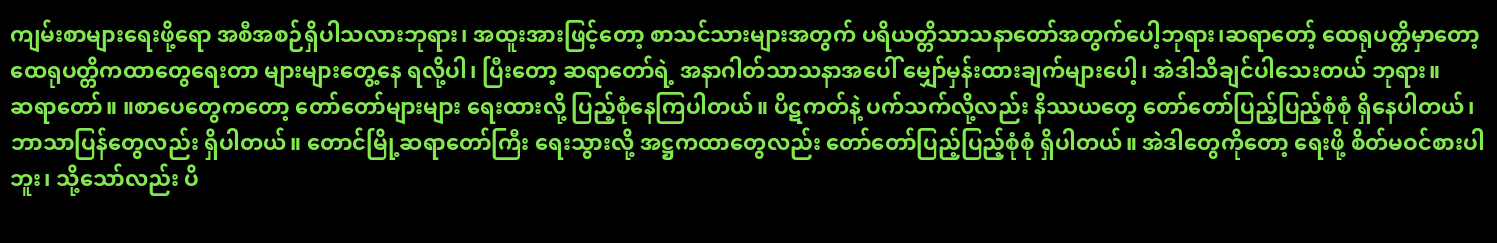ကျမ်းစာများရေးဖို့ရော အစီအစဉ်ရှိပါသလားဘုရား၊ အထူးအားဖြင့်တော့ စာသင်သားများအတွက် ပရိယတ္တိသာသနာတော်အတွက်ပေါ့ဘုရား၊ဆရာတော့် ထေရုပတ္တိမှာတော့ ထေရုပတ္တိကထာတွေရေးတာ များများတွေ့နေ ရလို့ပါ၊ ပြီးတော့ ဆရာတော်ရဲ့ အနာဂါတ်သာသနာအပေါ် မျှော်မှန်းထားချက်များပေါ့၊ အဲဒါသိချင်ပါသေးတယ် ဘုရား။
ဆရာတော်။ ။စာပေတွေကတော့ တော်တော်များများ ရေးထားလို့ ပြည့်စုံနေကြပါတယ်။ ပိဋကတ်နဲ့ ပက်သက်လို့လည်း နိဿယတွေ တော်တော်ပြည့်ပြည့်စုံစုံ ရှိနေပါတယ်၊ ဘာသာပြန်တွေလည်း ရှိပါတယ်။ တောင်မြို့ဆရာတော်ကြီး ရေးသွားလို့ အဋ္ဌကထာတွေလည်း တော်တော်ပြည့်ပြည့်စုံစုံ ရှိပါတယ်။ အဲဒါတွေကိုတော့ ရေးဖို့ စိတ်မဝင်စားပါဘူး၊ သို့သော်လည်း ပိ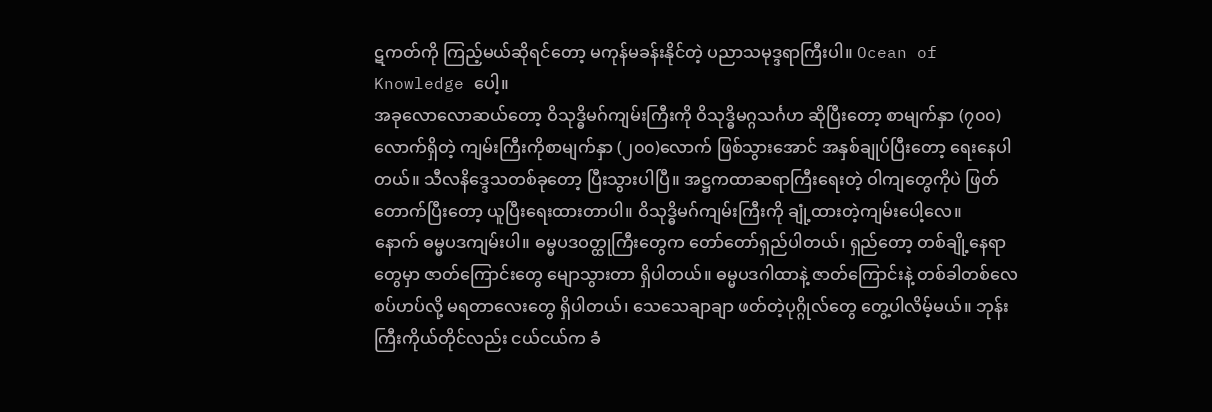ဋကတ်ကို ကြည့်မယ်ဆိုရင်တော့ မကုန်မခန်းနိုင်တဲ့ ပညာသမုဒ္ဒရာကြီးပါ။ Ocean of Knowledge ပေါ့။
အခုလောလောဆယ်တော့ ဝိသုဒ္ဓိမဂ်ကျမ်းကြီးကို ဝိသုဒ္ဓိမဂ္ဂသင်္ဂဟ ဆိုပြီးတော့ စာမျက်နှာ (၇၀၀)လောက်ရှိတဲ့ ကျမ်းကြီးကိုစာမျက်နှာ (၂၀၀)လောက် ဖြစ်သွားအောင် အနှစ်ချုပ်ပြီးတော့ ရေးနေပါတယ်။ သီလနိဒ္ဒေသတစ်ခုတော့ ပြီးသွားပါပြီ။ အဋ္ဌကထာဆရာကြီးရေးတဲ့ ဝါကျတွေကိုပဲ ဖြတ်တောက်ပြီးတော့ ယူပြီးရေးထားတာပါ။ ဝိသုဒ္ဓိမဂ်ကျမ်းကြီးကို ချုံ့ထားတဲ့ကျမ်းပေါ့လေ။
နောက် ဓမ္မပဒကျမ်းပါ။ ဓမ္မပဒဝတ္ထုကြီးတွေက တော်တော်ရှည်ပါတယ်၊ ရှည်တော့ တစ်ချို့နေရာတွေမှာ ဇာတ်ကြောင်းတွေ မျောသွားတာ ရှိပါတယ်။ ဓမ္မပဒဂါထာနဲ့ ဇာတ်ကြောင်းနဲ့ တစ်ခါတစ်လေ စပ်ဟပ်လို့ မရတာလေးတွေ ရှိပါတယ်၊ သေသေချာချာ ဖတ်တဲ့ပုဂ္ဂိုလ်တွေ တွေ့ပါလိမ့်မယ်။ ဘုန်းကြီးကိုယ်တိုင်လည်း ငယ်ငယ်က ခံ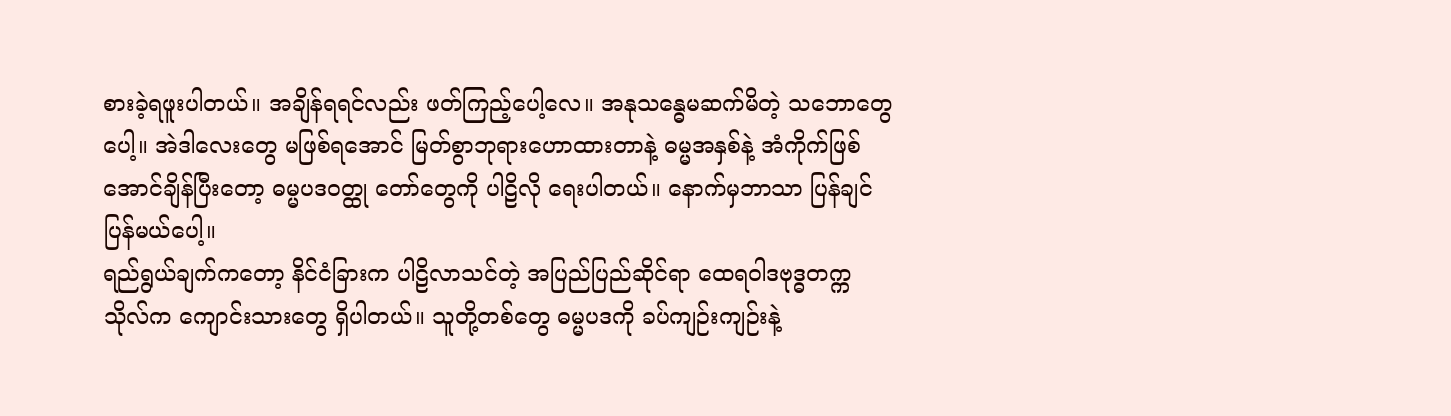စားခဲ့ရဖူးပါတယ်။ အချိန်ရရင်လည်း ဖတ်ကြည့်ပေါ့လေ။ အနုသန္ဓေမဆက်မိတဲ့ သဘောတွေပေါ့။ အဲဒါလေးတွေ မဖြစ်ရအောင် မြတ်စွာဘုရားဟောထားတာနဲ့ ဓမ္မအနှစ်နဲ့ အံကိုက်ဖြစ်အောင်ချိန်ပြီးတော့ ဓမ္မပဒဝတ္ထု တော်တွေကို ပါဠိလို ရေးပါတယ်။ နောက်မှဘာသာ ပြန်ချင်ပြန်မယ်ပေါ့။
ရည်ရွယ်ချက်ကတော့ နိင်ငံခြားက ပါဠိလာသင်တဲ့ အပြည်ပြည်ဆိုင်ရာ ထေရဝါဒဗုဒ္ဓတက္ကသိုလ်က ကျောင်းသားတွေ ရှိပါတယ်။ သူတို့တစ်တွေ ဓမ္မပဒကို ခပ်ကျဉ်းကျဉ်းနဲ့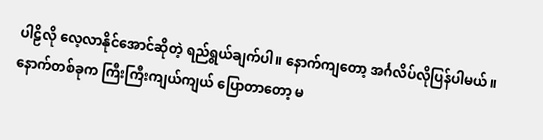ပါဠိလို လေ့လာနိုင်အောင်ဆိုတဲ့ ရည်ရွယ်ချက်ပါ။ နောက်ကျတော့ အင်္ဂလိပ်လိုပြန်ပါမယ်။
နောက်တစ်ခုက ကြီးကြီးကျယ်ကျယ် ပြောတာတော့ မ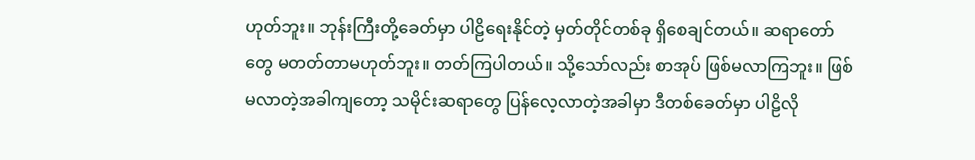ဟုတ်ဘူး။ ဘုန်းကြီးတို့ခေတ်မှာ ပါဠိရေးနိုင်တဲ့ မှတ်တိုင်တစ်ခု ရှိစေချင်တယ်။ ဆရာတော်တွေ မတတ်တာမဟုတ်ဘူး။ တတ်ကြပါတယ်။ သို့သော်လည်း စာအုပ် ဖြစ်မလာကြဘူး။ ဖြစ်မလာတဲ့အခါကျတော့ သမိုင်းဆရာတွေ ပြန်လေ့လာတဲ့အခါမှာ ဒီတစ်ခေတ်မှာ ပါဠိလို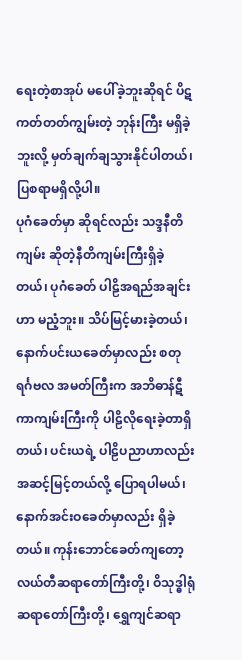ရေးတဲ့စာအုပ် မပေါ်ခဲ့ဘူးဆိုရင် ပိဋကတ်တတ်ကျွမ်းတဲ့ ဘုန်းကြီး မရှိခဲ့ဘူးလို့ မှတ်ချက်ချသွားနိုင်ပါတယ်၊ ပြစရာမရှိလို့ပါ။
ပုဂံခေတ်မှာ ဆိုရင်လည်း သဒ္ဒနီတိကျမ်း ဆိုတဲ့နီတိကျမ်းကြီးရှိခဲ့တယ်၊ ပုဂံခေတ် ပါဠိအရည်အချင်းဟာ မညံ့ဘူး။ သိပ်မြင့်မားခဲ့တယ်၊ နောက်ပင်းယခေတ်မှာလည်း စတုရင်္ဂဗလ အမတ်ကြီးက အဘိဓာန်ဋီကာကျမ်းကြီးကို ပါဠိလိုရေးခဲ့တာရှိတယ်၊ ပင်းယရဲ့ ပါဠိပညာဟာလည်း အဆင့်မြင့်တယ်လို့ ပြောရပါမယ်၊ နောက်အင်းဝခေတ်မှာလည်း ရှိခဲ့တယ်။ ကုန်းဘောင်ခေတ်ကျတော့ လယ်တီဆရာတော်ကြီးတို့၊ ဝိသုဒ္ဓါရုံဆရာတော်ကြီးတို့၊ ရွှေကျင်ဆရာ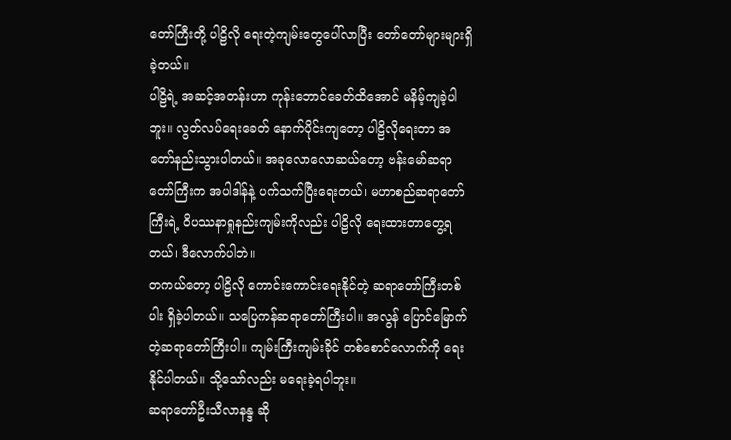တော်ကြီးတို့ ပါဠိလို ရေးတဲ့ကျမ်းတွေပေါ်လာပြီး တော်တော်များများရှိခဲ့တယ်။
ပါဠိရဲ့ အဆင့်အတန်းဟာ ကုန်းဘောင်ခေတ်ထိအောင် မနိမ့်ကျခဲ့ပါဘူး။ လွတ်လပ်ရေးခေတ် နောက်ပိုင်းကျတော့ ပါဠိလိုရေးတာ အတော်နည်းသွားပါတယ်။ အခုလောလောဆယ်တော့ ဗန်းမော်ဆရာတော်ကြီးက အပါဒါန်နဲ့ ပက်သက်ပြီးရေးတယ်၊ မဟာစည်ဆရာတော်ကြီးရဲ့ ဝိပဿနာရှုနည်းကျမ်းကိုလည်း ပါဠိလို ရေးထားတာတွေ့ရတယ်၊ ဒီလောက်ပါဘဲ။
တကယ်တော့ ပါဠိလို ကောင်းကောင်းရေးနိုင်တဲ့ ဆရာတော်ကြီးတစ်ပါး ရှိခဲ့ပါတယ်။ သပြေကန်ဆရာတော်ကြီးပါ။ အလွန် ပြောင်မြောက်တဲ့ဆရာတော်ကြီးပါ။ ကျမ်းကြီးကျမ်းခိုင် တစ်စောင်လောက်ကို ရေးနိုင်ပါတယ်။ သို့သော်လည်း မရေးခဲ့ရပါဘူး။
ဆရာတော်ဦးသီလာနန္ဒ ဆို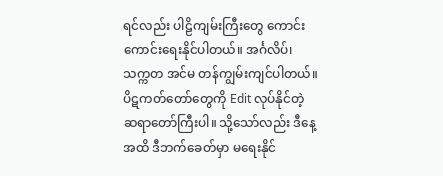ရင်လည်း ပါဠိကျမ်းကြီးတွေ ကောင်းကောင်းရေးနိုင်ပါတယ်။ အင်္ဂလိပ်၊ သက္ကတ အင်မ တန်ကျွမ်းကျင်ပါတယ်။ ပိဋကတ်တော်တွေကို Edit လုပ်နိုင်တဲ့ ဆရာတော်ကြီးပါ။ သို့သော်လည်း ဒီနေ့အထိ ဒီဘက်ခေတ်မှာ မရေးနိုင်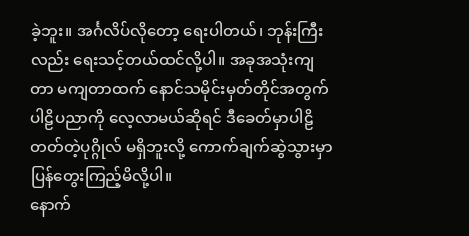ခဲ့ဘူး။ အင်္ဂလိပ်လိုတော့ ရေးပါတယ်၊ ဘုန်းကြီးလည်း ရေးသင့်တယ်ထင်လို့ပါ။ အခုအသုံးကျတာ မကျတာထက် နောင်သမိုင်းမှတ်တိုင်အတွက် ပါဠိပညာကို လေ့လာမယ်ဆိုရင် ဒီခေတ်မှာပါဠိတတ်တဲ့ပုဂ္ဂိုလ် မရှိဘူးလို့ ကောက်ချက်ဆွဲသွားမှာ ပြန်တွေးကြည့်မိလို့ပါ။
နောက်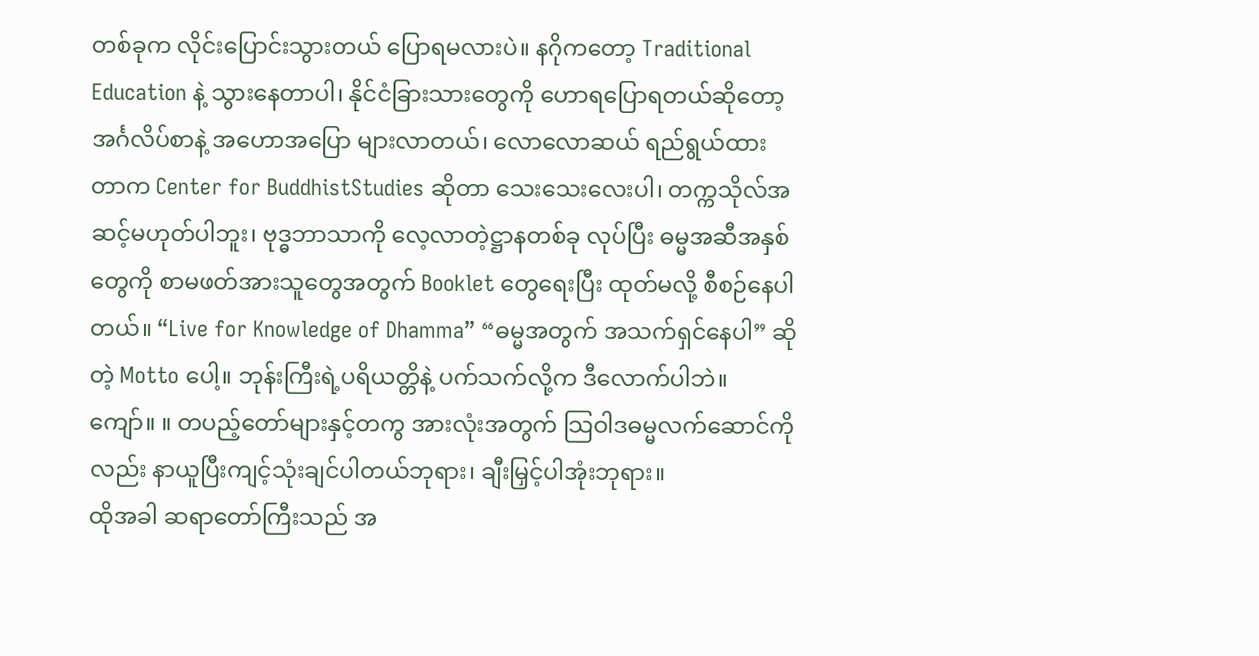တစ်ခုက လိုင်းပြောင်းသွားတယ် ပြောရမလားပဲ။ နဂိုကတော့ Traditional Education နဲ့ သွားနေတာပါ၊ နိုင်ငံခြားသားတွေကို ဟောရပြောရတယ်ဆိုတော့ အင်္ဂလိပ်စာနဲ့ အဟောအပြော များလာတယ်၊ လောလောဆယ် ရည်ရွယ်ထားတာက Center for BuddhistStudies ဆိုတာ သေးသေးလေးပါ၊ တက္ကသိုလ်အဆင့်မဟုတ်ပါဘူး၊ ဗုဒ္ဓဘာသာကို လေ့လာတဲ့ဋ္ဌာနတစ်ခု လုပ်ပြီး ဓမ္မအဆီအနှစ်တွေကို စာမဖတ်အားသူတွေအတွက် Booklet တွေရေးပြီး ထုတ်မလို့ စီစဉ်နေပါတယ်။ “Live for Knowledge of Dhamma” “ဓမ္မအတွက် အသက်ရှင်နေပါ” ဆိုတဲ့ Motto ပေါ့။ ဘုန်းကြီးရဲ့ပရိယတ္တိနဲ့ ပက်သက်လို့က ဒီလောက်ပါဘဲ။
ကျော်။ ။ တပည့်တော်များနှင့်တကွ အားလုံးအတွက် သြဝါဒဓမ္မလက်ဆောင်ကိုလည်း နာယူပြီးကျင့်သုံးချင်ပါတယ်ဘုရား၊ ချီးမြှင့်ပါအုံးဘုရား။
ထိုအခါ ဆရာတော်ကြီးသည် အ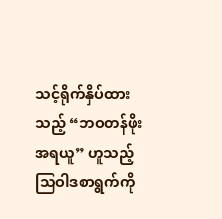သင့်ရိုက်နှိပ်ထားသည့် “ဘဝတန်ဖိုး အရယူ” ဟူသည့် သြဝါဒစာရွက်ကို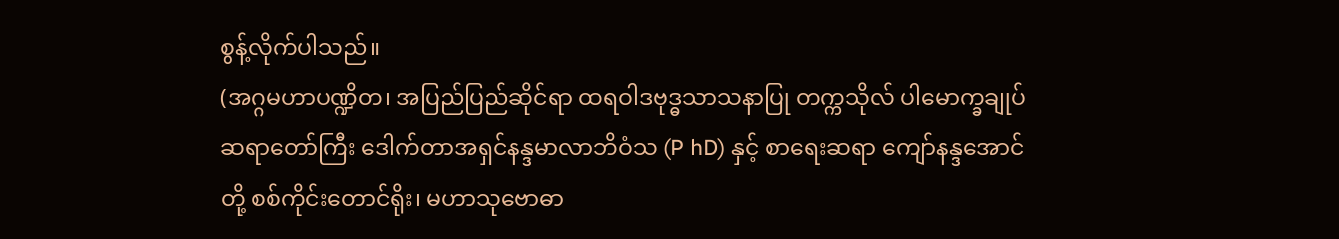စွန့်လိုက်ပါသည်။
(အဂ္ဂမဟာပဏ္ဍိတ၊ အပြည်ပြည်ဆိုင်ရာ ထရဝါဒဗုဒ္ဓသာသနာပြု တက္ကသိုလ် ပါမောက္ခချုပ်ဆရာတော်ကြီး ဒေါက်တာအရှင်နန္ဒမာလာဘိဝံသ (P hD) နှင့် စာရေးဆရာ ကျော်နန္ဒအောင်တို့ စစ်ကိုင်းတောင်ရိုး၊ မဟာသုဗောဓာ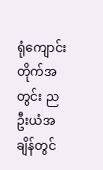ရုံကျောင်းတိုက်အတွင်း ညဦးယံအချိန်တွင်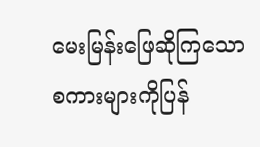မေးမြန်းဖြေဆိုကြသော စကားများကိုပြန်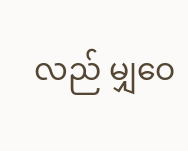လည် မျှဝေ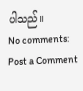ပါသည်။
No comments:
Post a Comment